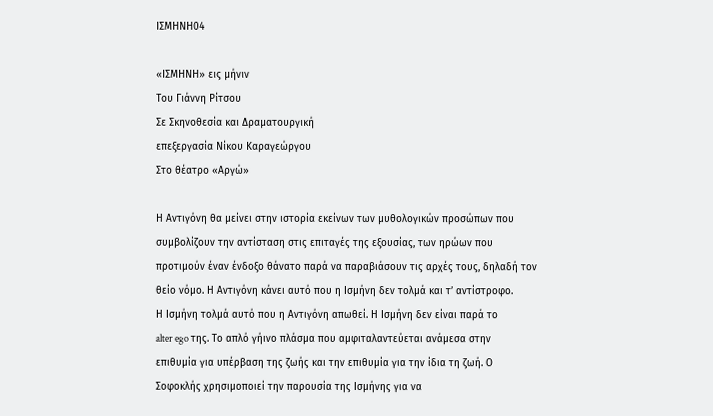ΙΣΜΗΝΗ04

«ΙΣΜΗΝΗ» εις μήνιν
Του Γιάννη Ρίτσου
Σε Σκηνοθεσία και Δραματουργική
επεξεργασία Νίκου Καραγεώργου
Στο θέατρο «Αργώ»

Η Αντιγόνη θα μείνει στην ιστορία εκείνων των μυθολογικών προσώπων που
συμβολίζουν την αντίσταση στις επιταγές της εξουσίας, των ηρώων που
προτιμούν έναν ένδοξο θάνατο παρά να παραβιάσουν τις αρχές τους, δηλαδή τον
θείο νόμο. Η Αντιγόνη κάνει αυτό που η Ισμήνη δεν τολμά και τ’ αντίστροφο.
Η Ισμήνη τολμά αυτό που η Αντιγόνη απωθεί. Η Ισμήνη δεν είναι παρά το
alter ego της. Το απλό γήινο πλάσμα που αμφιταλαντεύεται ανάμεσα στην
επιθυμία για υπέρβαση της ζωής και την επιθυμία για την ίδια τη ζωή. Ο
Σοφοκλής χρησιμοποιεί την παρουσία της Ισμήνης για να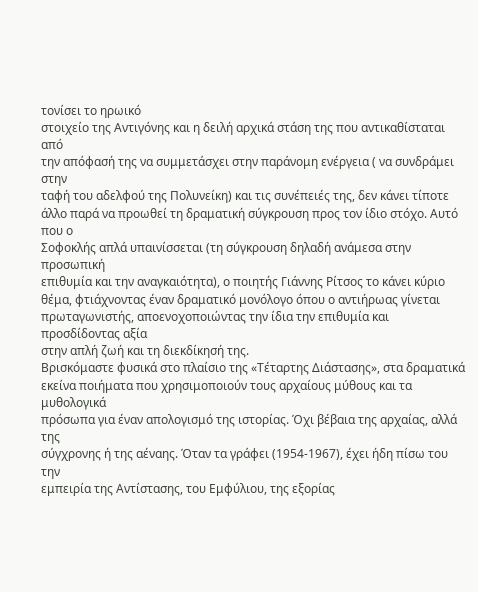τονίσει το ηρωικό
στοιχείο της Αντιγόνης και η δειλή αρχικά στάση της που αντικαθίσταται από
την απόφασή της να συμμετάσχει στην παράνομη ενέργεια ( να συνδράμει στην
ταφή του αδελφού της Πολυνείκη) και τις συνέπειές της, δεν κάνει τίποτε
άλλο παρά να προωθεί τη δραματική σύγκρουση προς τον ίδιο στόχο. Αυτό που ο
Σοφοκλής απλά υπαινίσσεται (τη σύγκρουση δηλαδή ανάμεσα στην προσωπική
επιθυμία και την αναγκαιότητα), ο ποιητής Γιάννης Ρίτσος το κάνει κύριο
θέμα, φτιάχνοντας έναν δραματικό μονόλογο όπου ο αντιήρωας γίνεται
πρωταγωνιστής, αποενοχοποιώντας την ίδια την επιθυμία και προσδίδοντας αξία
στην απλή ζωή και τη διεκδίκησή της.
Βρισκόμαστε φυσικά στο πλαίσιο της «Τέταρτης Διάστασης», στα δραματικά
εκείνα ποιήματα που χρησιμοποιούν τους αρχαίους μύθους και τα μυθολογικά
πρόσωπα για έναν απολογισμό της ιστορίας. Όχι βέβαια της αρχαίας, αλλά της
σύγχρονης ή της αέναης. Όταν τα γράφει (1954-1967), έχει ήδη πίσω του την
εμπειρία της Αντίστασης, του Εμφύλιου, της εξορίας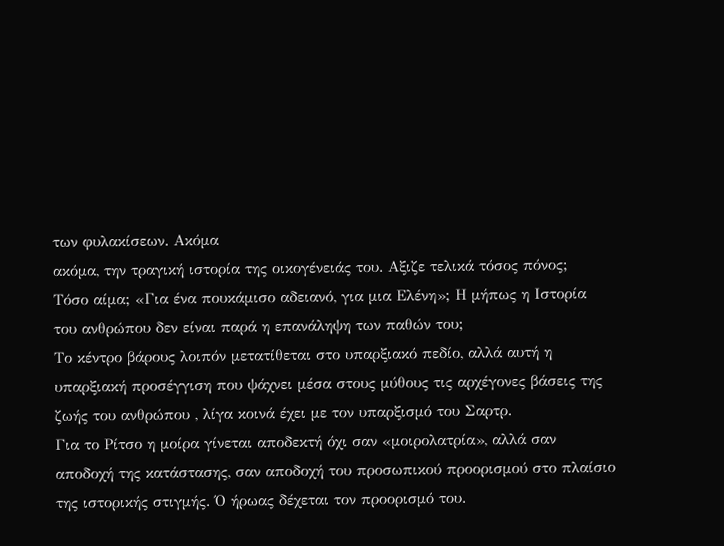των φυλακίσεων. Ακόμα
ακόμα, την τραγική ιστορία της οικογένειάς του. Αξιζε τελικά τόσος πόνος;
Τόσο αίμα; «Για ένα πουκάμισο αδειανό, για μια Ελένη»; Η μήπως η Ιστορία
του ανθρώπου δεν είναι παρά η επανάληψη των παθών του;
Το κέντρο βάρους λοιπόν μετατίθεται στο υπαρξιακό πεδίο, αλλά αυτή η
υπαρξιακή προσέγγιση που ψάχνει μέσα στους μύθους τις αρχέγονες βάσεις της
ζωής του ανθρώπου , λίγα κοινά έχει με τον υπαρξισμό του Σαρτρ.
Για το Ρίτσο η μοίρα γίνεται αποδεκτή όχι σαν «μοιρολατρία», αλλά σαν
αποδοχή της κατάστασης, σαν αποδοχή του προσωπικού προορισμού στο πλαίσιο
της ιστορικής στιγμής. Ό ήρωας δέχεται τον προορισμό του.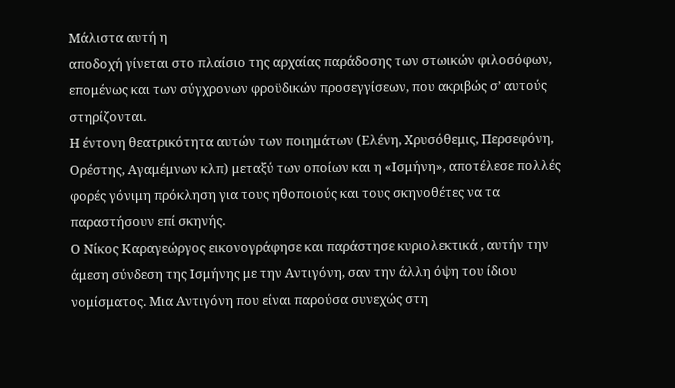Μάλιστα αυτή η
αποδοχή γίνεται στο πλαίσιο της αρχαίας παράδοσης των στωικών φιλοσόφων,
επομένως και των σύγχρονων φροϋδικών προσεγγίσεων, που ακριβώς σ’ αυτούς
στηρίζονται.
Η έντονη θεατρικότητα αυτών των ποιημάτων (Ελένη, Χρυσόθεμις, Περσεφόνη,
Ορέστης, Αγαμέμνων κλπ) μεταξύ των οποίων και η «Ισμήνη», αποτέλεσε πολλές
φορές γόνιμη πρόκληση για τους ηθοποιούς και τους σκηνοθέτες να τα
παραστήσουν επί σκηνής.
Ο Νίκος Καραγεώργος εικονογράφησε και παράστησε κυριολεκτικά , αυτήν την
άμεση σύνδεση της Ισμήνης με την Αντιγόνη, σαν την άλλη όψη του ίδιου
νομίσματος. Μια Αντιγόνη που είναι παρούσα συνεχώς στη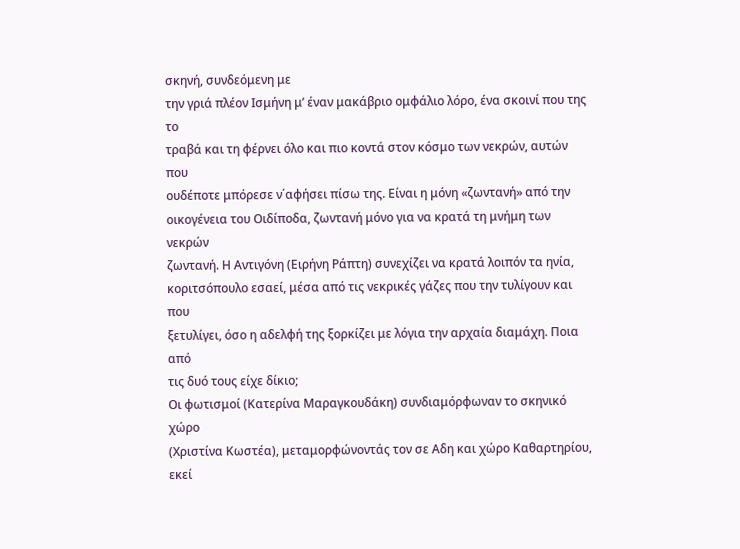σκηνή, συνδεόμενη με
την γριά πλέον Ισμήνη μ’ έναν μακάβριο ομφάλιο λόρο, ένα σκοινί που της το
τραβά και τη φέρνει όλο και πιο κοντά στον κόσμο των νεκρών, αυτών που
ουδέποτε μπόρεσε ν΄αφήσει πίσω της. Είναι η μόνη «ζωντανή» από την
οικογένεια του Οιδίποδα, ζωντανή μόνο για να κρατά τη μνήμη των νεκρών
ζωντανή. Η Αντιγόνη (Ειρήνη Ράπτη) συνεχίζει να κρατά λοιπόν τα ηνία,
κοριτσόπουλο εσαεί, μέσα από τις νεκρικές γάζες που την τυλίγουν και που
ξετυλίγει, όσο η αδελφή της ξορκίζει με λόγια την αρχαία διαμάχη. Ποια από
τις δυό τους είχε δίκιο;
Οι φωτισμοί (Κατερίνα Μαραγκουδάκη) συνδιαμόρφωναν το σκηνικό χώρο
(Χριστίνα Κωστέα), μεταμορφώνοντάς τον σε Αδη και χώρο Καθαρτηρίου, εκεί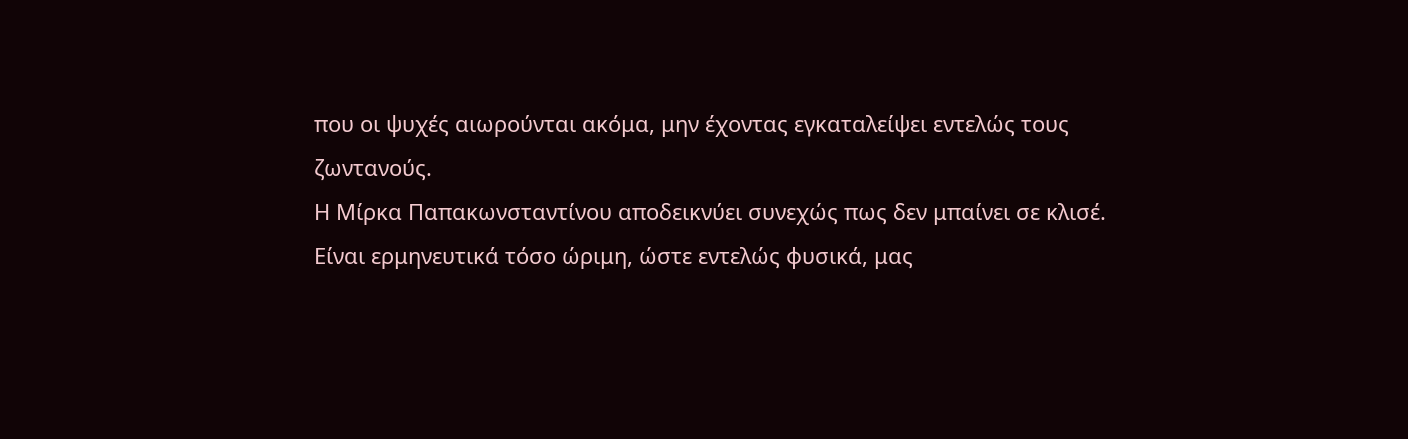που οι ψυχές αιωρούνται ακόμα, μην έχοντας εγκαταλείψει εντελώς τους
ζωντανούς.
Η Μίρκα Παπακωνσταντίνου αποδεικνύει συνεχώς πως δεν μπαίνει σε κλισέ.
Είναι ερμηνευτικά τόσο ώριμη, ώστε εντελώς φυσικά, μας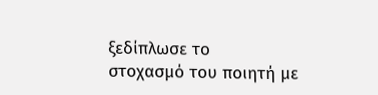ξεδίπλωσε το
στοχασμό του ποιητή με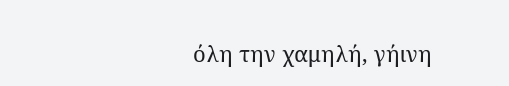όλη την χαμηλή, γήινη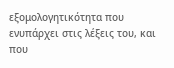εξομολογητικότητα που
ενυπάρχει στις λέξεις του, και που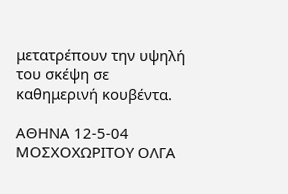μετατρέπουν την υψηλή του σκέψη σε
καθημερινή κουβέντα.

ΑΘΗΝΑ 12-5-04
ΜΟΣΧΟΧΩΡΙΤΟΥ ΟΛΓΑ